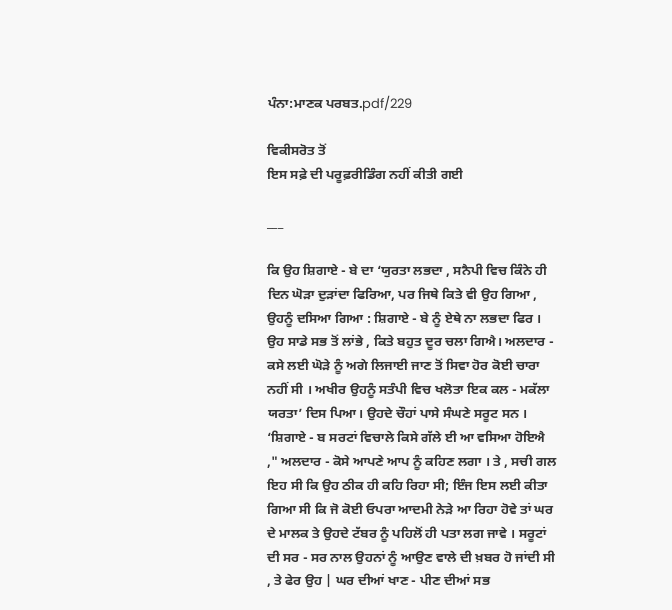ਪੰਨਾ:ਮਾਣਕ ਪਰਬਤ.pdf/229

ਵਿਕੀਸਰੋਤ ਤੋਂ
ਇਸ ਸਫ਼ੇ ਦੀ ਪਰੂਫ਼ਰੀਡਿੰਗ ਨਹੀਂ ਕੀਤੀ ਗਈ

___

ਕਿ ਉਹ ਸ਼ਿਗਾਏ - ਬੇ ਦਾ ‘ਯੁਰਤਾ ਲਭਦਾ , ਸਨੈਪੀ ਵਿਚ ਕਿੰਨੇ ਹੀ ਦਿਨ ਘੋੜਾ ਦੁੜਾਂਦਾ ਫਿਰਿਆ, ਪਰ ਜਿਥੇ ਕਿਤੇ ਵੀ ਉਹ ਗਿਆ , ਉਹਨੂੰ ਦਸਿਆ ਗਿਆ : ਸ਼ਿਗਾਏ - ਬੇ ਨੂੰ ਏਥੇ ਨਾ ਲਭਦਾ ਫਿਰ । ਉਹ ਸਾਡੇ ਸਭ ਤੋਂ ਲਾਂਭੇ , ਕਿਤੇ ਬਹੁਤ ਦੂਰ ਚਲਾ ਗਿਐ। ਅਲਦਾਰ - ਕਸੇ ਲਈ ਘੋੜੇ ਨੂੰ ਅਗੇ ਲਿਜਾਈ ਜਾਣ ਤੋਂ ਸਿਵਾ ਹੋਰ ਕੋਈ ਚਾਰਾ ਨਹੀਂ ਸੀ । ਅਖੀਰ ਉਹਨੂੰ ਸਤੰਪੀ ਵਿਚ ਖਲੋਤਾ ਇਕ ਕਲ - ਮਕੱਲਾ ਯਰਤਾ’ ਦਿਸ ਪਿਆ। ਉਹਦੇ ਚੌਹਾਂ ਪਾਸੇ ਸੰਘਣੇ ਸਰੂਟ ਸਨ । ‘ਸ਼ਿਗਾਏ - ਬ ਸਰਟਾਂ ਵਿਚਾਲੇ ਕਿਸੇ ਗੱਲੇ ਈ ਆ ਵਸਿਆ ਹੋਇਐ ," ਅਲਦਾਰ - ਕੋਸੇ ਆਪਣੇ ਆਪ ਨੂੰ ਕਹਿਣ ਲਗਾ । ਤੇ , ਸਚੀ ਗਲ ਇਹ ਸੀ ਕਿ ਉਹ ਠੀਕ ਹੀ ਕਹਿ ਰਿਹਾ ਸੀ; ਇੰਜ ਇਸ ਲਈ ਕੀਤਾ ਗਿਆ ਸੀ ਕਿ ਜੋ ਕੋਈ ਓਪਰਾ ਆਦਮੀ ਨੇੜੇ ਆ ਰਿਹਾ ਹੋਵੇ ਤਾਂ ਘਰ ਦੇ ਮਾਲਕ ਤੇ ਉਹਦੇ ਟੱਬਰ ਨੂੰ ਪਹਿਲੋਂ ਹੀ ਪਤਾ ਲਗ ਜਾਵੇ । ਸਰੂਟਾਂ ਦੀ ਸਰ - ਸਰ ਨਾਲ ਉਹਨਾਂ ਨੂੰ ਆਉਣ ਵਾਲੇ ਦੀ ਖ਼ਬਰ ਹੋ ਜਾਂਦੀ ਸੀ , ਤੇ ਫੇਰ ਉਹ | ਘਰ ਦੀਆਂ ਖਾਣ - ਪੀਣ ਦੀਆਂ ਸਭ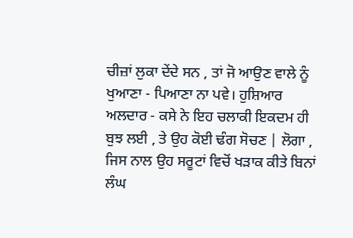ਚੀਜ਼ਾਂ ਲੁਕਾ ਦੇਂਦੇ ਸਨ , ਤਾਂ ਜੋ ਆਉਣ ਵਾਲੇ ਨੂੰ ਖੁਆਣਾ - ਪਿਆਣਾ ਨਾ ਪਵੇ। ਹੁਸ਼ਿਆਰ ਅਲਦਾਰ - ਕਸੇ ਨੇ ਇਹ ਚਲਾਕੀ ਇਕਦਮ ਹੀ ਬੁਝ ਲਈ , ਤੇ ਉਹ ਕੋਈ ਢੰਗ ਸੋਚਣ | ਲੋਗਾ , ਜਿਸ ਨਾਲ ਉਹ ਸਰੂਟਾਂ ਵਿਚੋਂ ਖੜਾਕ ਕੀਤੇ ਬਿਨਾਂ ਲੰਘ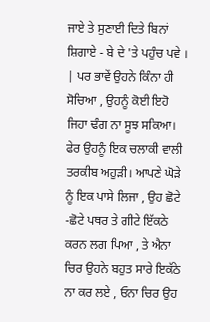ਜਾਏ ਤੇ ਸੁਣਾਈ ਦਿਤੇ ਬਿਨਾਂ ਸ਼ਿਗਾਏ - ਬੇ ਦੇ 'ਤੇ ਪਹੁੰਚ ਪਵੇ । | ਪਰ ਭਾਵੇਂ ਉਹਨੇ ਕਿੰਨਾ ਹੀ ਸੋਚਿਆ , ਉਹਨੂੰ ਕੋਈ ਇਹੋ ਜਿਹਾ ਢੰਗ ਨਾ ਸੂਝ ਸਕਿਆ। ਫੇਰ ਉਹਨੂੰ ਇਕ ਚਲਾਕੀ ਵਾਲੀ ਤਰਕੀਬ ਅਹੁੜੀ। ਆਪਣੇ ਘੋੜੇ ਨੂੰ ਇਕ ਪਾਸੇ ਲਿਜਾ , ਉਹ ਛੋਟੇ -ਛੋਟੇ ਪਥਰ ਤੇ ਗੀਟੇ ਇੱਕਠੇ ਕਰਨ ਲਗ ਪਿਆ , ਤੇ ਐਨਾ ਚਿਰ ਉਹਨੇ ਬਹੁਤ ਸਾਰੇ ਇਕੱਠੇ ਨਾ ਕਰ ਲਏ , ਓਨਾ ਚਿਰ ਉਹ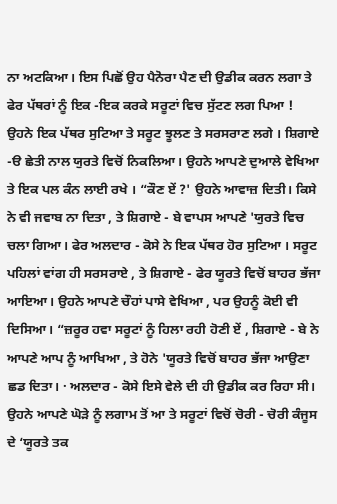ਨਾ ਅਟਕਿਆ। ਇਸ ਪਿਛੋਂ ਉਹ ਪੈਨੋਰਾ ਪੈਣ ਦੀ ਉਡੀਕ ਕਰਨ ਲਗਾ ਤੇ ਫੇਰ ਪੱਥਰਾਂ ਨੂੰ ਇਕ -ਇਕ ਕਰਕੇ ਸਰੂਟਾਂ ਵਿਚ ਸੁੱਟਣ ਲਗ ਪਿਆ ! ਉਹਨੇ ਇਕ ਪੱਥਰ ਸੁਟਿਆ ਤੇ ਸਰੂਟ ਝੂਲਣ ਤੇ ਸਰਸਰਾਣ ਲਗੇ । ਸ਼ਿਗਾਏ -ੳ ਛੇਤੀ ਨਾਲ ਯੁਰਤੇ ਵਿਚੋਂ ਨਿਕਲਿਆ। ਉਹਨੇ ਆਪਣੇ ਦੁਆਲੇ ਵੇਖਿਆ ਤੇ ਇਕ ਪਲ ਕੰਨ ਲਾਈ ਰਖੇ । “ਕੌਣ ਏਂ ?' ਉਹਨੇ ਆਵਾਜ਼ ਦਿਤੀ। ਕਿਸੇ ਨੇ ਵੀ ਜਵਾਬ ਨਾ ਦਿਤਾ , ਤੇ ਸ਼ਿਗਾਏ - ਬੇ ਵਾਪਸ ਆਪਣੇ 'ਯੁਰਤੇ ਵਿਚ ਚਲਾ ਗਿਆ। ਫੇਰ ਅਲਦਾਰ - ਕੋਸੇ ਨੇ ਇਕ ਪੱਥਰ ਹੋਰ ਸੁਟਿਆ । ਸਰੂਟ ਪਹਿਲਾਂ ਵਾਂਗ ਹੀ ਸਰਸਰਾਏ , ਤੇ ਸ਼ਿਗਾਏ - ਫੇਰ ਯੂਰਤੇ ਵਿਚੋਂ ਬਾਹਰ ਭੱਜਾ ਆਇਆ। ਉਹਨੇ ਆਪਣੇ ਚੌਹਾਂ ਪਾਸੇ ਵੇਖਿਆ , ਪਰ ਉਹਨੂੰ ਕੋਈ ਵੀ ਦਿਸਿਆ। “ਜ਼ਰੂਰ ਹਵਾ ਸਰੂਟਾਂ ਨੂੰ ਹਿਲਾ ਰਹੀ ਹੋਣੀ ਏਂ , ਸ਼ਿਗਾਏ - ਬੇ ਨੇ ਆਪਣੇ ਆਪ ਨੂੰ ਆਖਿਆ , ਤੇ ਹੋਨੇ 'ਯੂਰਤੇ ਵਿਚੋਂ ਬਾਹਰ ਭੱਜਾ ਆਉਣਾ ਛਡ ਦਿਤਾ। · ਅਲਦਾਰ - ਕੋਸੇ ਇਸੇ ਵੇਲੇ ਦੀ ਹੀ ਉਡੀਕ ਕਰ ਰਿਹਾ ਸੀ। ਉਹਨੇ ਆਪਣੇ ਘੋੜੇ ਨੂੰ ਲਗਾਮ ਤੋਂ ਆ ਤੇ ਸਰੂਟਾਂ ਵਿਚੋਂ ਚੋਰੀ - ਚੋਰੀ ਕੰਜੂਸ ਦੇ ‘ਯੂਰਤੇ ਤਕ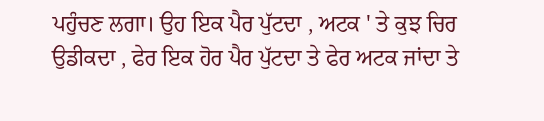ਪਹੁੰਚਣ ਲਗਾ। ਉਹ ਇਕ ਪੈਰ ਪੁੱਟਦਾ , ਅਟਕ ' ਤੇ ਕੁਝ ਚਿਰ ਉਡੀਕਦਾ , ਫੇਰ ਇਕ ਹੋਰ ਪੈਰ ਪੁੱਟਦਾ ਤੇ ਫੇਰ ਅਟਕ ਜਾਂਦਾ ਤੇ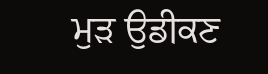ਮੁੜ ਉਡੀਕਣ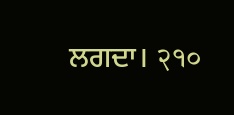ਲਗਦਾ। २१०